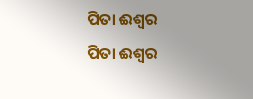ପିତା ଈଶ୍ୱର
ପିତା ଈଶ୍ୱର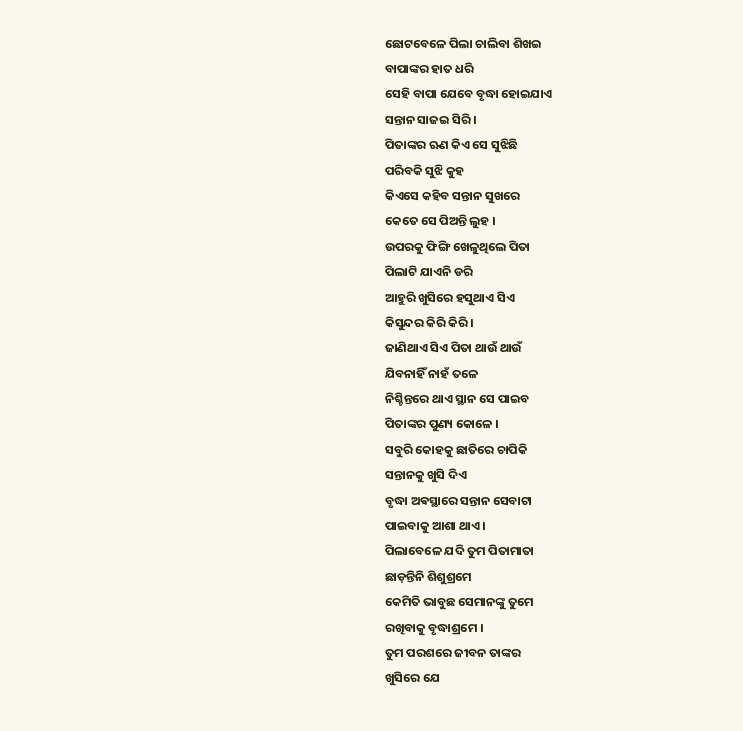ଛୋଟବେଳେ ପିଲା ଚାଲିବା ଶିଖଇ
ବାପାଙ୍କର ହାତ ଧରି
ସେହି ବାପା ଯେବେ ବୃଦ୍ଧା ହୋଇଯାଏ
ସନ୍ତାନ ସାଜଇ ସିରି ।
ପିତାଙ୍କର ଋଣ କିଏ ସେ ସୁଝିଛି
ପରିବକି ସୁଝି କୁହ
କିଏସେ କହିବ ସନ୍ତାନ ସୁଖରେ
କେତେ ସେ ପିଅନ୍ତି ଲୁହ ।
ଉପରକୁ ଫିଙ୍ଗି ଖେଳୁଥିଲେ ପିତା
ପିଲାଟି ଯାଏନି ଡରି
ଆହୁରି ଖୁସିରେ ହସୁଥାଏ ସିଏ
କିସୁନ୍ଦର କିରି କିରି ।
ଜାଣିଥାଏ ସିଏ ପିତା ଥାଉଁ ଥାଉଁ
ଯିବନାହିଁ ନାହଁ ତଳେ
ନିଶ୍ଚିନ୍ତରେ ଥାଏ ସ୍ଥାନ ସେ ପାଇବ
ପିତାଙ୍କର ପୁଣ୍ୟ କୋଳେ ।
ସବୁରି କୋହକୁ ଛାତିରେ ଚାପିକି
ସନ୍ତାନକୁ ଖୁସି ଦିଏ
ବୃଦ୍ଧା ଅଵସ୍ଥାରେ ସନ୍ତାନ ସେବାଟା
ପାଇବାକୁ ଆଶା ଥାଏ ।
ପିଲାବେଳେ ଯଦି ତୁମ ପିତାମାତା
ଛାଡ଼ନ୍ତିନି ଶିଶୁଶ୍ରମେ
କେମିତି ଭାବୁଛ ସେମାନଙ୍କୁ ତୁମେ
ରଖିବାକୁ ବୃଦ୍ଧାଶ୍ରମେ ।
ତୁମ ପରଶରେ ଜୀବନ ତାଙ୍କର
ଖୁସିରେ ଯେ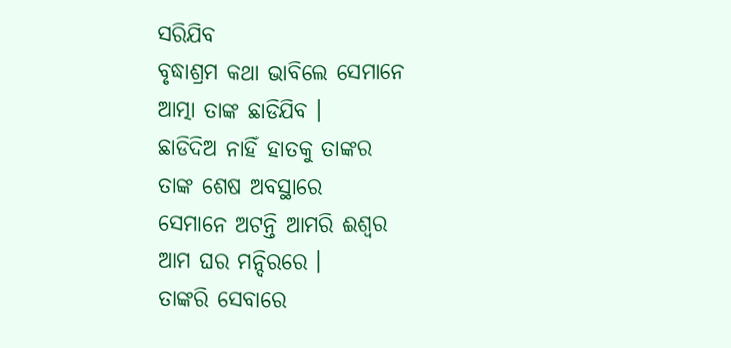ସରିଯିବ
ବୃଦ୍ଧାଶ୍ରମ କଥା ଭାବିଲେ ସେମାନେ
ଆତ୍ମା ତାଙ୍କ ଛାଡିଯିବ ।
ଛାଡିଦିଅ ନାହିଁ ହାତକୁ ତାଙ୍କର
ତାଙ୍କ ଶେଷ ଅବସ୍ଥାରେ
ସେମାନେ ଅଟନ୍ତି ଆମରି ଈଶ୍ୱର
ଆମ ଘର ମନ୍ଦିରରେ ।
ତାଙ୍କରି ସେବାରେ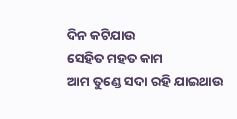ଦିନ କଟିଯାଉ
ସେହିତ ମହତ କାମ
ଆମ ତୁଣ୍ଡେ ସଦା ରହି ଯାଇଥାଉ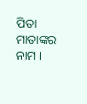ପିତା ମାତାଙ୍କର ନାମ ।